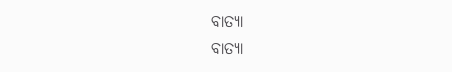ବାତ୍ୟା
ବାତ୍ୟା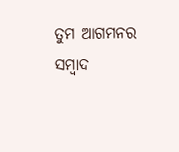ତୁମ ଆଗମନର ସମ୍ବାଦ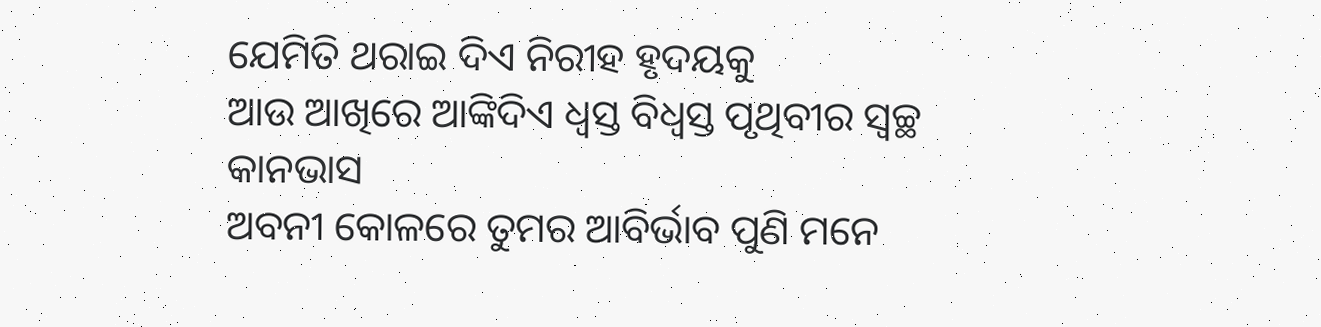ଯେମିତି ଥରାଇ ଦିଏ ନିରୀହ ହୃଦୟକୁ
ଆଉ ଆଖିରେ ଆଙ୍କିଦିଏ ଧ୍ଵସ୍ତ ବିଧ୍ୱସ୍ତ ପୃଥିବୀର ସ୍ୱଚ୍ଛ କାନଭାସ
ଅବନୀ କୋଳରେ ତୁମର ଆବିର୍ଭାବ ପୁଣି ମନେ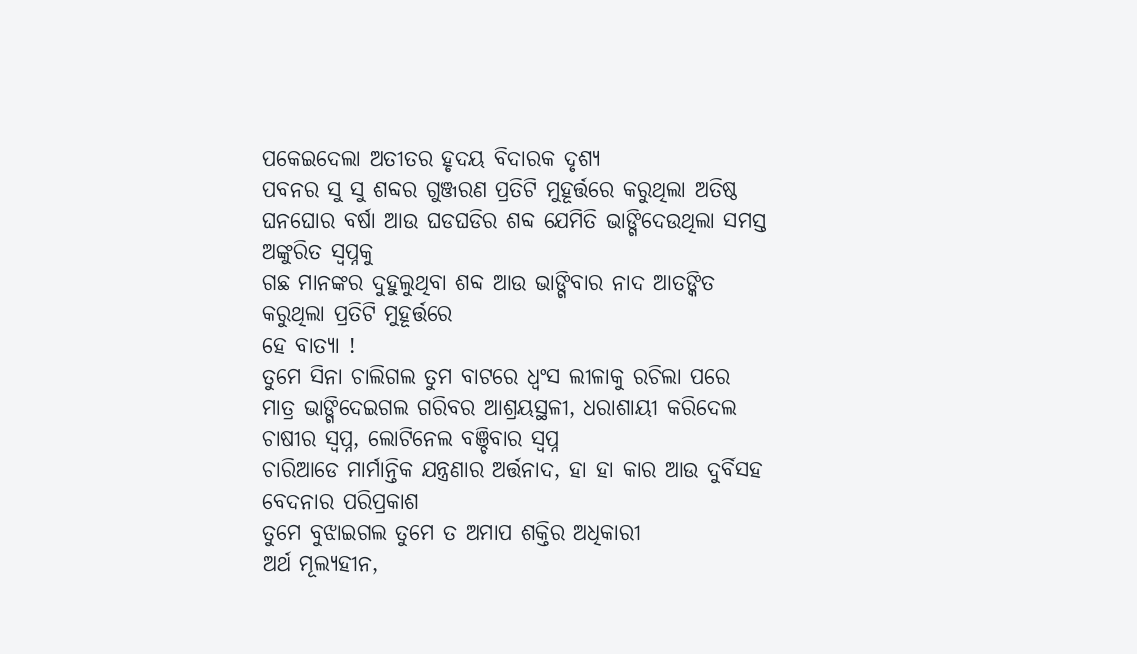ପକେଇଦେଲା ଅତୀତର ହୃଦୟ ବିଦାରକ ଦୃଶ୍ୟ
ପବନର ସୁ ସୁ ଶବ୍ଦର ଗୁଞ୍ଜରଣ ପ୍ରତିଟି ମୁହୂର୍ତ୍ତରେ କରୁଥିଲା ଅତିଷ୍ଠ
ଘନଘୋର ବର୍ଷା ଆଉ ଘଡଘଡିର ଶବ୍ଦ ଯେମିତି ଭାଙ୍ଗିଦେଉଥିଲା ସମସ୍ତ ଅଙ୍କୁରିତ ସ୍ୱପ୍ନକୁ
ଗଛ ମାନଙ୍କର ଦୁହୁଲୁଥିବା ଶବ୍ଦ ଆଉ ଭାଙ୍ଗିବାର ନାଦ ଆତଙ୍କିତ କରୁଥିଲା ପ୍ରତିଟି ମୁହୂର୍ତ୍ତରେ
ହେ ବାତ୍ୟା !
ତୁମେ ସିନା ଚାଲିଗଲ ତୁମ ବାଟରେ ଧ୍ବଂସ ଲୀଳାକୁ ରଚିଲା ପରେ
ମାତ୍ର ଭାଙ୍ଗିଦେଇଗଲ ଗରିବର ଆଶ୍ରୟସ୍ଥଳୀ, ଧରାଶାୟୀ କରିଦେଲ ଚାଷୀର ସ୍ୱପ୍ନ, ଲୋଟିନେଲ ବଞ୍ଚିବାର ସ୍ବପ୍ନ
ଚାରିଆଡେ ମାର୍ମାନ୍ତିକ ଯନ୍ତ୍ରଣାର ଅର୍ତ୍ତନାଦ, ହା ହା କାର ଆଉ ଦୁର୍ବିସହ ବେଦନାର ପରିପ୍ରକାଶ
ତୁମେ ବୁଝାଇଗଲ ତୁମେ ତ ଅମାପ ଶକ୍ତିର ଅଧିକାରୀ
ଅର୍ଥ ମୂଲ୍ୟହୀନ,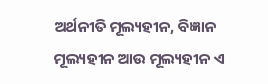ଅର୍ଥନୀତି ମୂଲ୍ୟହୀନ, ବିଜ୍ଞାନ ମୂଲ୍ୟହୀନ ଆଉ ମୂଲ୍ୟହୀନ ଏ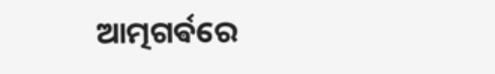ଆତ୍ମଗର୍ଵରେ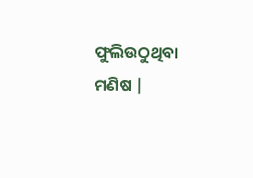ଫୁଲିଉଠୁଥିବା ମଣିଷ |